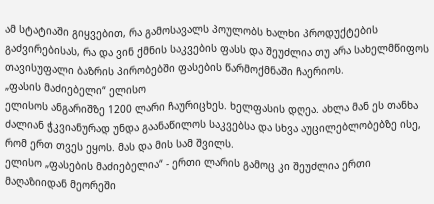ამ სტატიაში გიყვებით, რა გამოსავალს პოულობს ხალხი პროდუქტების გაძვირებისას, რა და ვინ ქმნის საკვების ფასს და შეუძლია თუ არა სახელმწიფოს თავისუფალი ბაზრის პირობებში ფასების წარმოქმნაში ჩაერიოს.
„ფასის მაძიებელი“ ელისო
ელისოს ანგარიშზე 1200 ლარი ჩაურიცხეს. ხელფასის დღეა. ახლა მან ეს თანხა ძალიან ჭკვიანურად უნდა გაანაწილოს საკვებსა და სხვა აუცილებლობებზე ისე, რომ ერთ თვეს ეყოს. მას და მის სამ შვილს.
ელისო „ფასების მაძიებელია“ - ერთი ლარის გამოც კი შეუძლია ერთი მაღაზიიდან მეორეში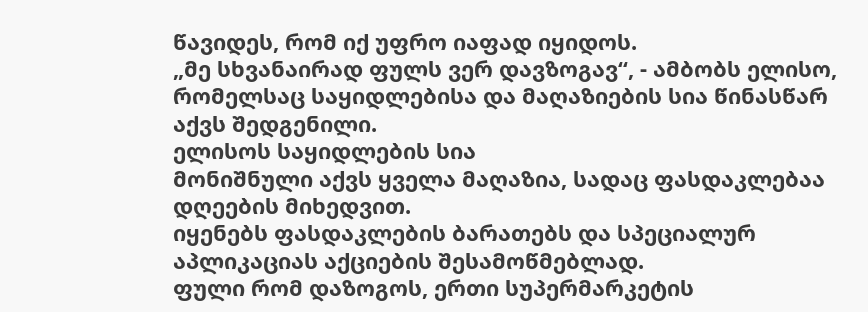წავიდეს, რომ იქ უფრო იაფად იყიდოს.
„მე სხვანაირად ფულს ვერ დავზოგავ“, - ამბობს ელისო, რომელსაც საყიდლებისა და მაღაზიების სია წინასწარ აქვს შედგენილი.
ელისოს საყიდლების სია
მონიშნული აქვს ყველა მაღაზია, სადაც ფასდაკლებაა დღეების მიხედვით.
იყენებს ფასდაკლების ბარათებს და სპეციალურ აპლიკაციას აქციების შესამოწმებლად.
ფული რომ დაზოგოს, ერთი სუპერმარკეტის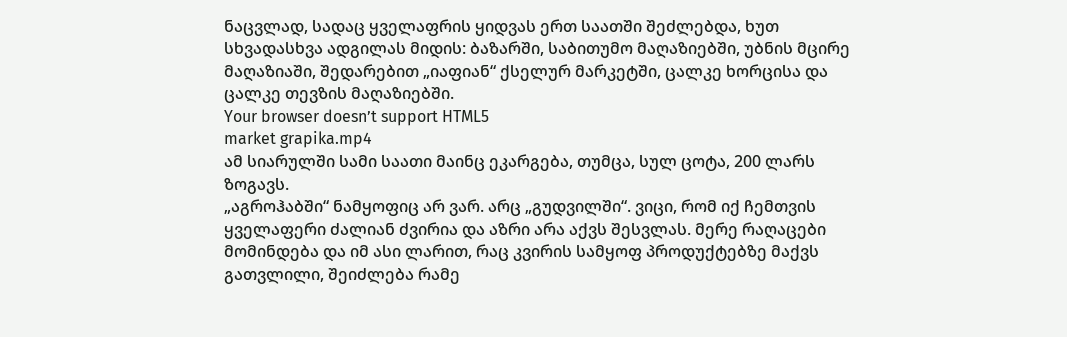ნაცვლად, სადაც ყველაფრის ყიდვას ერთ საათში შეძლებდა, ხუთ სხვადასხვა ადგილას მიდის: ბაზარში, საბითუმო მაღაზიებში, უბნის მცირე მაღაზიაში, შედარებით „იაფიან“ ქსელურ მარკეტში, ცალკე ხორცისა და ცალკე თევზის მაღაზიებში.
Your browser doesn’t support HTML5
market grapika.mp4
ამ სიარულში სამი საათი მაინც ეკარგება, თუმცა, სულ ცოტა, 200 ლარს ზოგავს.
„აგროჰაბში“ ნამყოფიც არ ვარ. არც „გუდვილში“. ვიცი, რომ იქ ჩემთვის ყველაფერი ძალიან ძვირია და აზრი არა აქვს შესვლას. მერე რაღაცები მომინდება და იმ ასი ლარით, რაც კვირის სამყოფ პროდუქტებზე მაქვს გათვლილი, შეიძლება რამე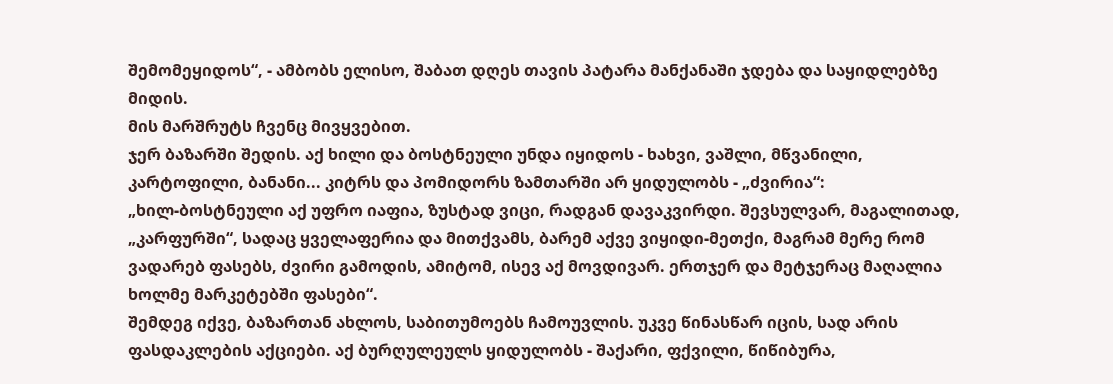შემომეყიდოს“, - ამბობს ელისო, შაბათ დღეს თავის პატარა მანქანაში ჯდება და საყიდლებზე მიდის.
მის მარშრუტს ჩვენც მივყვებით.
ჯერ ბაზარში შედის. აქ ხილი და ბოსტნეული უნდა იყიდოს - ხახვი, ვაშლი, მწვანილი, კარტოფილი, ბანანი... კიტრს და პომიდორს ზამთარში არ ყიდულობს - „ძვირია“:
„ხილ-ბოსტნეული აქ უფრო იაფია, ზუსტად ვიცი, რადგან დავაკვირდი. შევსულვარ, მაგალითად, „კარფურში“, სადაც ყველაფერია და მითქვამს, ბარემ აქვე ვიყიდი-მეთქი, მაგრამ მერე რომ ვადარებ ფასებს, ძვირი გამოდის, ამიტომ, ისევ აქ მოვდივარ. ერთჯერ და მეტჯერაც მაღალია ხოლმე მარკეტებში ფასები“.
შემდეგ იქვე, ბაზართან ახლოს, საბითუმოებს ჩამოუვლის. უკვე წინასწარ იცის, სად არის ფასდაკლების აქციები. აქ ბურღულეულს ყიდულობს - შაქარი, ფქვილი, წიწიბურა,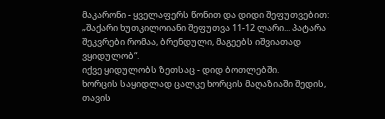მაკარონი - ყველაფერს წონით და დიდი შეფუთვებით:
„შაქარი ხუთკილოიანი შეფუთვა 11-12 ლარი... პატარა შეკვრები რომაა, ბრენდული, მაგეებს იშვიათად ვყიდულობ“.
იქვე ყიდულობს ზეთსაც - დიდ ბოთლებში.
ხორცის საყიდლად ცალკე ხორცის მაღაზიაში შედის, თავის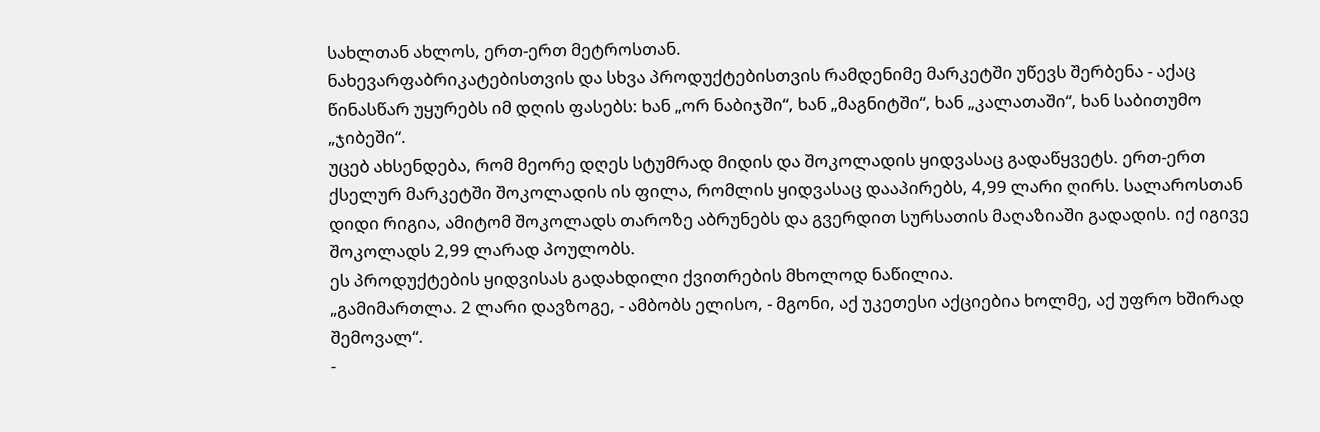სახლთან ახლოს, ერთ-ერთ მეტროსთან.
ნახევარფაბრიკატებისთვის და სხვა პროდუქტებისთვის რამდენიმე მარკეტში უწევს შერბენა - აქაც წინასწარ უყურებს იმ დღის ფასებს: ხან „ორ ნაბიჯში“, ხან „მაგნიტში“, ხან „კალათაში“, ხან საბითუმო „ჯიბეში“.
უცებ ახსენდება, რომ მეორე დღეს სტუმრად მიდის და შოკოლადის ყიდვასაც გადაწყვეტს. ერთ-ერთ ქსელურ მარკეტში შოკოლადის ის ფილა, რომლის ყიდვასაც დააპირებს, 4,99 ლარი ღირს. სალაროსთან დიდი რიგია, ამიტომ შოკოლადს თაროზე აბრუნებს და გვერდით სურსათის მაღაზიაში გადადის. იქ იგივე შოკოლადს 2,99 ლარად პოულობს.
ეს პროდუქტების ყიდვისას გადახდილი ქვითრების მხოლოდ ნაწილია.
„გამიმართლა. 2 ლარი დავზოგე, - ამბობს ელისო, - მგონი, აქ უკეთესი აქციებია ხოლმე, აქ უფრო ხშირად შემოვალ“.
-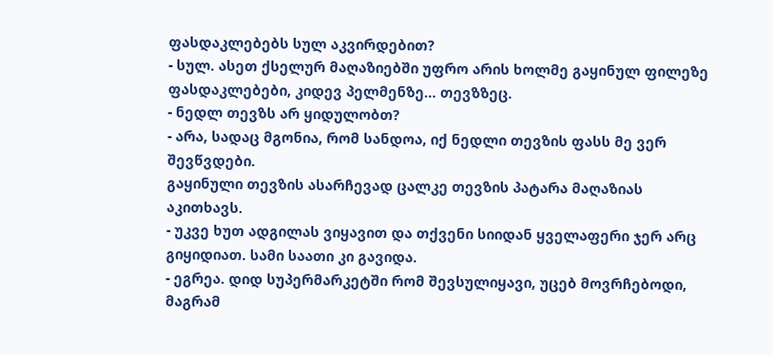ფასდაკლებებს სულ აკვირდებით?
- სულ. ასეთ ქსელურ მაღაზიებში უფრო არის ხოლმე გაყინულ ფილეზე ფასდაკლებები, კიდევ პელმენზე... თევზზეც.
- ნედლ თევზს არ ყიდულობთ?
- არა, სადაც მგონია, რომ სანდოა, იქ ნედლი თევზის ფასს მე ვერ შევწვდები.
გაყინული თევზის ასარჩევად ცალკე თევზის პატარა მაღაზიას აკითხავს.
- უკვე ხუთ ადგილას ვიყავით და თქვენი სიიდან ყველაფერი ჯერ არც გიყიდიათ. სამი საათი კი გავიდა.
- ეგრეა. დიდ სუპერმარკეტში რომ შევსულიყავი, უცებ მოვრჩებოდი, მაგრამ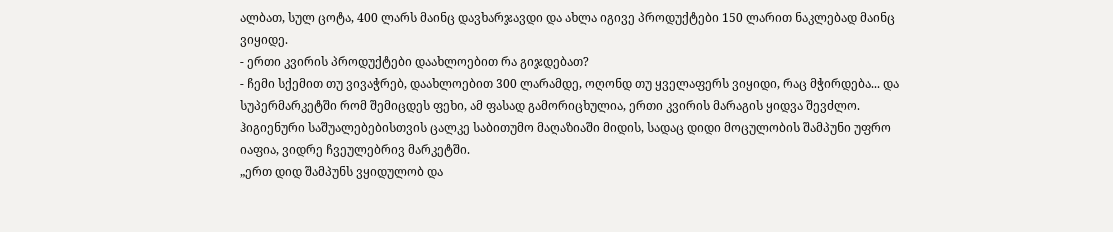ალბათ, სულ ცოტა, 400 ლარს მაინც დავხარჯავდი და ახლა იგივე პროდუქტები 150 ლარით ნაკლებად მაინც ვიყიდე.
- ერთი კვირის პროდუქტები დაახლოებით რა გიჯდებათ?
- ჩემი სქემით თუ ვივაჭრებ, დაახლოებით 300 ლარამდე, ოღონდ თუ ყველაფერს ვიყიდი, რაც მჭირდება... და სუპერმარკეტში რომ შემიცდეს ფეხი, ამ ფასად გამორიცხულია, ერთი კვირის მარაგის ყიდვა შევძლო.
ჰიგიენური საშუალებებისთვის ცალკე საბითუმო მაღაზიაში მიდის, სადაც დიდი მოცულობის შამპუნი უფრო იაფია, ვიდრე ჩვეულებრივ მარკეტში.
„ერთ დიდ შამპუნს ვყიდულობ და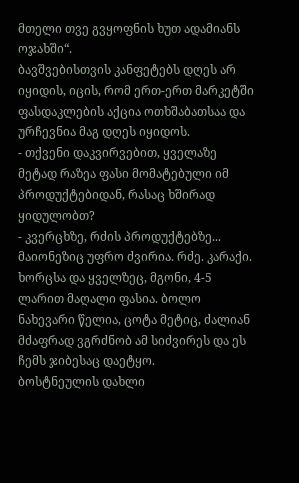მთელი თვე გვყოფნის ხუთ ადამიანს ოჯახში“.
ბავშვებისთვის კანფეტებს დღეს არ იყიდის, იცის, რომ ერთ-ერთ მარკეტში ფასდაკლების აქცია ოთხშაბათსაა და ურჩევნია მაგ დღეს იყიდოს.
- თქვენი დაკვირვებით, ყველაზე მეტად რაზეა ფასი მომატებული იმ პროდუქტებიდან, რასაც ხშირად ყიდულობთ?
- კვერცხზე, რძის პროდუქტებზე... მაიონეზიც უფრო ძვირია. რძე. კარაქი. ხორცსა და ყველზეც, მგონი, 4-5 ლარით მაღალი ფასია. ბოლო ნახევარი წელია, ცოტა მეტიც, ძალიან მძაფრად ვგრძნობ ამ სიძვირეს და ეს ჩემს ჯიბესაც დაეტყო.
ბოსტნეულის დახლი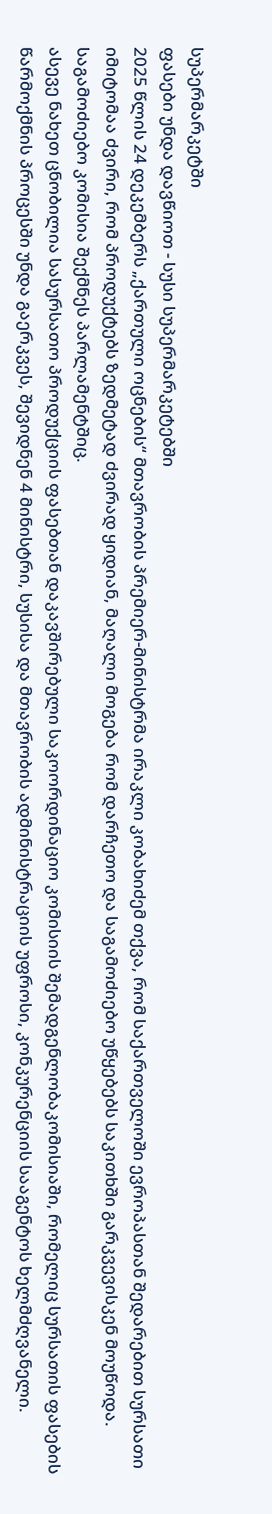სუპერმარკეტში
ფასები უნდა დავწიოთ - სუსი სუპერმარკეტებში
2025 წლის 24 დეკემბერს „ქართული ოცნების“ მთავრობის პრემიერ-მინისტრმა ირაკლი კობახიძემ თქვა, რომ საქართველოში ევროპასთან შედარებით სურსათი იმიტომაა ძვირი, რომ პროდუქტებს ზედმეტად ძვირად ყიდიან, მაღალი მოგება რომ დარჩეთო და საგამოძიებო უწყებებს საკითხში გარკვევისკენ მოუწოდა.
საგამოძიებო კომისია შექმნეს პარლამენტშიც.
ასევე ნახეთ ცნობილია სასურსათო პროდუქციის ფასებთან დაკავშირებული საკოორდინაციო კომისიის შემადგენლობაკომისიაში, რომელიც სურსათის ფასების წარმოქმნის პროცესში უნდა გაერკვეს, შევიდნენ 4 მინისტრი, სუსისა და მთავრობის ადმინისტრაციის უფროსი, კონკურენციის სააგენტოს ხელმძღვანელი.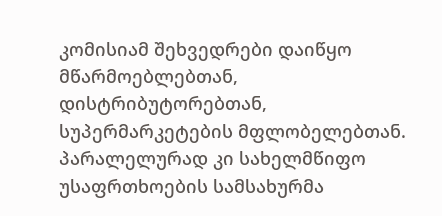კომისიამ შეხვედრები დაიწყო მწარმოებლებთან, დისტრიბუტორებთან, სუპერმარკეტების მფლობელებთან.
პარალელურად კი სახელმწიფო უსაფრთხოების სამსახურმა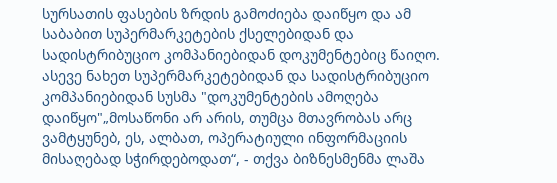სურსათის ფასების ზრდის გამოძიება დაიწყო და ამ საბაბით სუპერმარკეტების ქსელებიდან და სადისტრიბუციო კომპანიებიდან დოკუმენტებიც წაიღო.
ასევე ნახეთ სუპერმარკეტებიდან და სადისტრიბუციო კომპანიებიდან სუსმა "დოკუმენტების ამოღება დაიწყო"„მოსაწონი არ არის, თუმცა მთავრობას არც ვამტყუნებ, ეს, ალბათ, ოპერატიული ინფორმაციის მისაღებად სჭირდებოდათ“, - თქვა ბიზნესმენმა ლაშა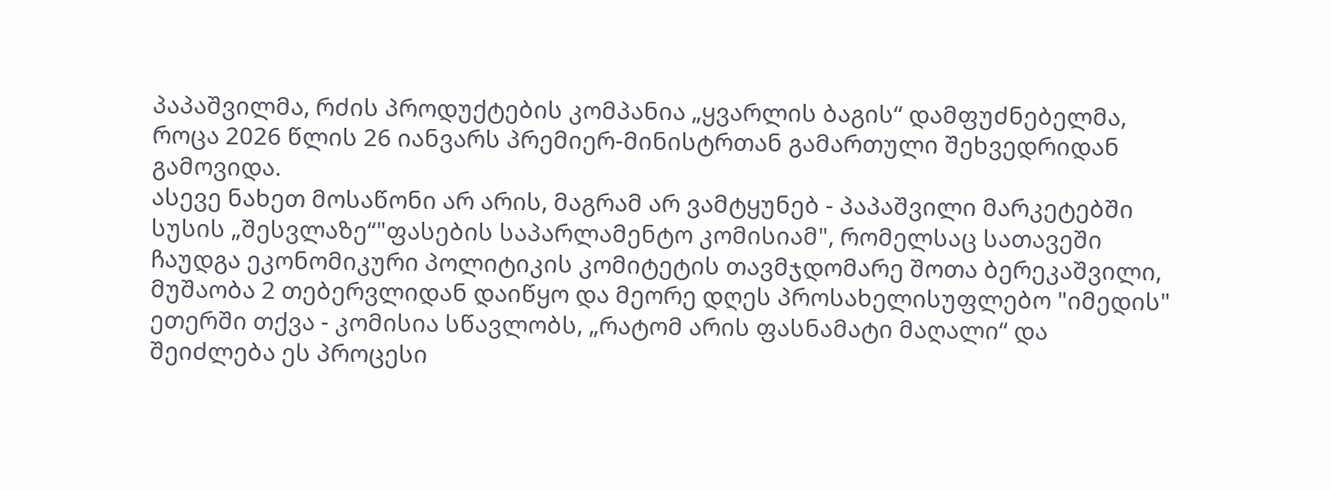პაპაშვილმა, რძის პროდუქტების კომპანია „ყვარლის ბაგის“ დამფუძნებელმა, როცა 2026 წლის 26 იანვარს პრემიერ-მინისტრთან გამართული შეხვედრიდან გამოვიდა.
ასევე ნახეთ მოსაწონი არ არის, მაგრამ არ ვამტყუნებ - პაპაშვილი მარკეტებში სუსის „შესვლაზე“"ფასების საპარლამენტო კომისიამ", რომელსაც სათავეში ჩაუდგა ეკონომიკური პოლიტიკის კომიტეტის თავმჯდომარე შოთა ბერეკაშვილი, მუშაობა 2 თებერვლიდან დაიწყო და მეორე დღეს პროსახელისუფლებო "იმედის" ეთერში თქვა - კომისია სწავლობს, „რატომ არის ფასნამატი მაღალი“ და შეიძლება ეს პროცესი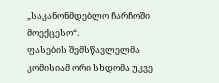„საკანონმდებლო ჩარჩოში მოექცესო“.
ფასების შემსწავლელმა კომისიამ ორი სხდომა უკვე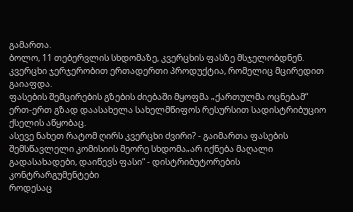გამართა.
ბოლო, 11 თებერვლის სხდომაზე, კვერცხის ფასზე მსჯელობდნენ. კვერცხი ჯერჯერობით ერთადერთი პროდუქტია, რომელიც მცირედით გაიაფდა.
ფასების შემცირების გზების ძიებაში მყოფმა „ქართულმა ოცნებამ“ ერთ-ერთ გზად დაასახელა სახელმწიფოს რესურსით სადისტრიბუციო ქსელის აწყობაც.
ასევე ნახეთ რატომ ღირს კვერცხი ძვირი? - გაიმართა ფასების შემსწავლელი კომისიის მეორე სხდომა„არ იქნება მაღალი გადასახადები, დაიწევს ფასი“ - დისტრიბუტორების კონტრარგუმენტები
როდესაც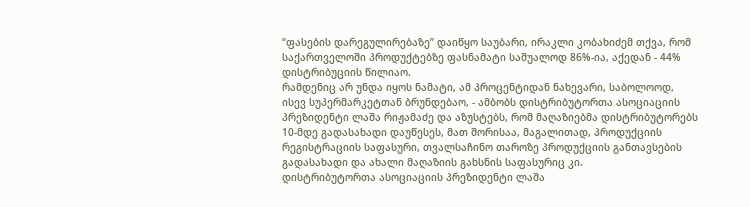“ფასების დარეგულირებაზე” დაიწყო საუბარი, ირაკლი კობახიძემ თქვა, რომ საქართველოში პროდუქტებზე ფასნამატი საშუალოდ 86%-ია, აქედან - 44% დისტრიბუციის წილიაო.
რამდენიც არ უნდა იყოს ნამატი, ამ პროცენტიდან ნახევარი, საბოლოოდ, ისევ სუპერმარკეტთან ბრუნდებაო, - ამბობს დისტრიბუტორთა ასოციაციის პრეზიდენტი ლაშა რიჟამაძე და აზუსტებს, რომ მაღაზიებმა დისტრიბუტორებს 10-მდე გადასახადი დაუწესეს, მათ შორისაა, მაგალითად, პროდუქციის რეგისტრაციის საფასური, თვალსაჩინო თაროზე პროდუქციის განთავსების გადასახადი და ახალი მაღაზიის გახსნის საფასურიც კი.
დისტრიბუტორთა ასოციაციის პრეზიდენტი ლაშა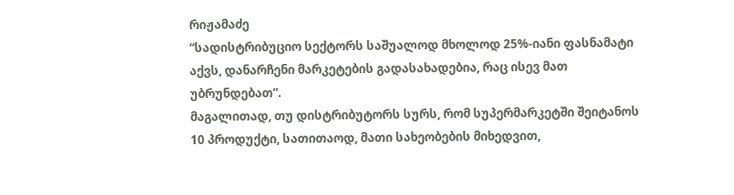რიჟამაძე
“სადისტრიბუციო სექტორს საშუალოდ მხოლოდ 25%-იანი ფასნამატი აქვს, დანარჩენი მარკეტების გადასახადებია, რაც ისევ მათ უბრუნდებათ”.
მაგალითად, თუ დისტრიბუტორს სურს, რომ სუპერმარკეტში შეიტანოს 10 პროდუქტი, სათითაოდ, მათი სახეობების მიხედვით,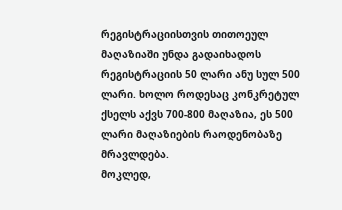რეგისტრაციისთვის თითოეულ მაღაზიაში უნდა გადაიხადოს რეგისტრაციის 50 ლარი ანუ სულ 500 ლარი. ხოლო როდესაც კონკრეტულ ქსელს აქვს 700-800 მაღაზია, ეს 500 ლარი მაღაზიების რაოდენობაზე მრავლდება.
მოკლედ,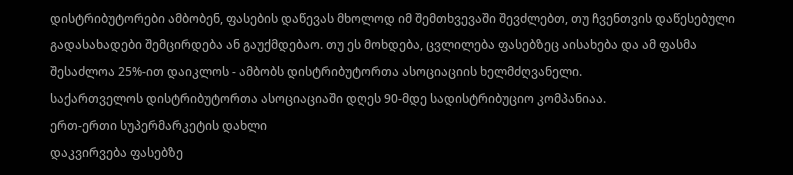დისტრიბუტორები ამბობენ, ფასების დაწევას მხოლოდ იმ შემთხვევაში შევძლებთ, თუ ჩვენთვის დაწესებული გადასახადები შემცირდება ან გაუქმდებაო. თუ ეს მოხდება, ცვლილება ფასებზეც აისახება და ამ ფასმა შესაძლოა 25%-ით დაიკლოს - ამბობს დისტრიბუტორთა ასოციაციის ხელმძღვანელი.
საქართველოს დისტრიბუტორთა ასოციაციაში დღეს 90-მდე სადისტრიბუციო კომპანიაა.
ერთ-ერთი სუპერმარკეტის დახლი
დაკვირვება ფასებზე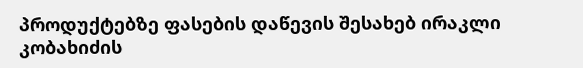პროდუქტებზე ფასების დაწევის შესახებ ირაკლი კობახიძის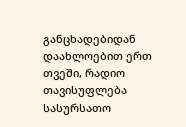განცხადებიდან დაახლოებით ერთ თვეში, რადიო თავისუფლება სასურსათო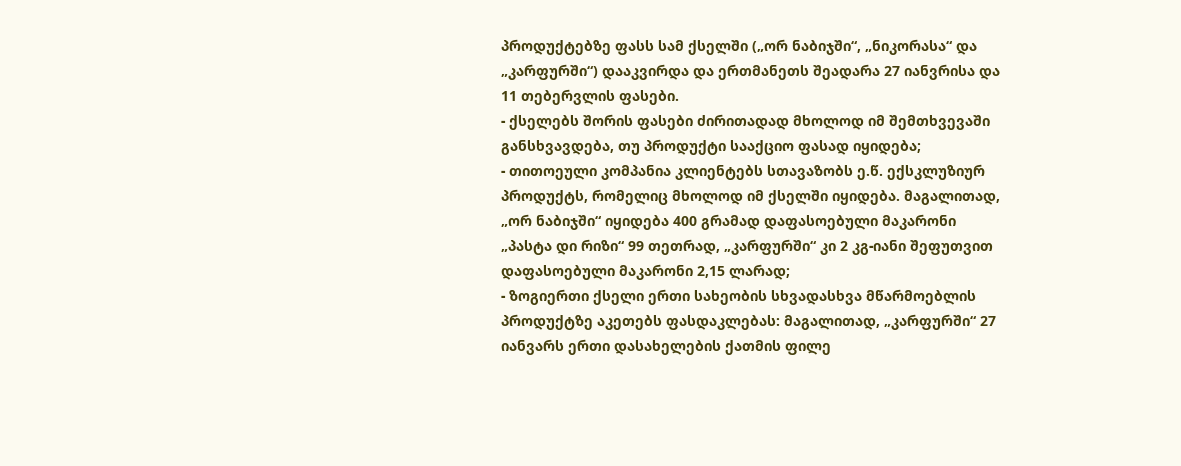პროდუქტებზე ფასს სამ ქსელში („ორ ნაბიჯში“, „ნიკორასა“ და „კარფურში“) დააკვირდა და ერთმანეთს შეადარა 27 იანვრისა და 11 თებერვლის ფასები.
- ქსელებს შორის ფასები ძირითადად მხოლოდ იმ შემთხვევაში განსხვავდება, თუ პროდუქტი სააქციო ფასად იყიდება;
- თითოეული კომპანია კლიენტებს სთავაზობს ე.წ. ექსკლუზიურ პროდუქტს, რომელიც მხოლოდ იმ ქსელში იყიდება. მაგალითად, „ორ ნაბიჯში“ იყიდება 400 გრამად დაფასოებული მაკარონი „პასტა დი რიზი“ 99 თეთრად, „კარფურში“ კი 2 კგ-იანი შეფუთვით დაფასოებული მაკარონი 2,15 ლარად;
- ზოგიერთი ქსელი ერთი სახეობის სხვადასხვა მწარმოებლის პროდუქტზე აკეთებს ფასდაკლებას: მაგალითად, „კარფურში“ 27 იანვარს ერთი დასახელების ქათმის ფილე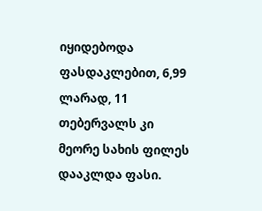იყიდებოდა ფასდაკლებით, 6,99 ლარად, 11 თებერვალს კი მეორე სახის ფილეს დააკლდა ფასი.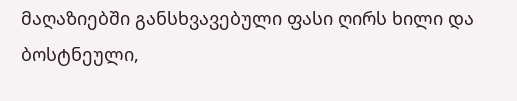მაღაზიებში განსხვავებული ფასი ღირს ხილი და ბოსტნეული,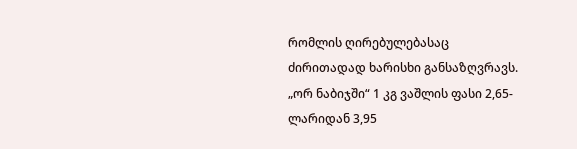რომლის ღირებულებასაც ძირითადად ხარისხი განსაზღვრავს. „ორ ნაბიჯში“ 1 კგ ვაშლის ფასი 2,65-ლარიდან 3,95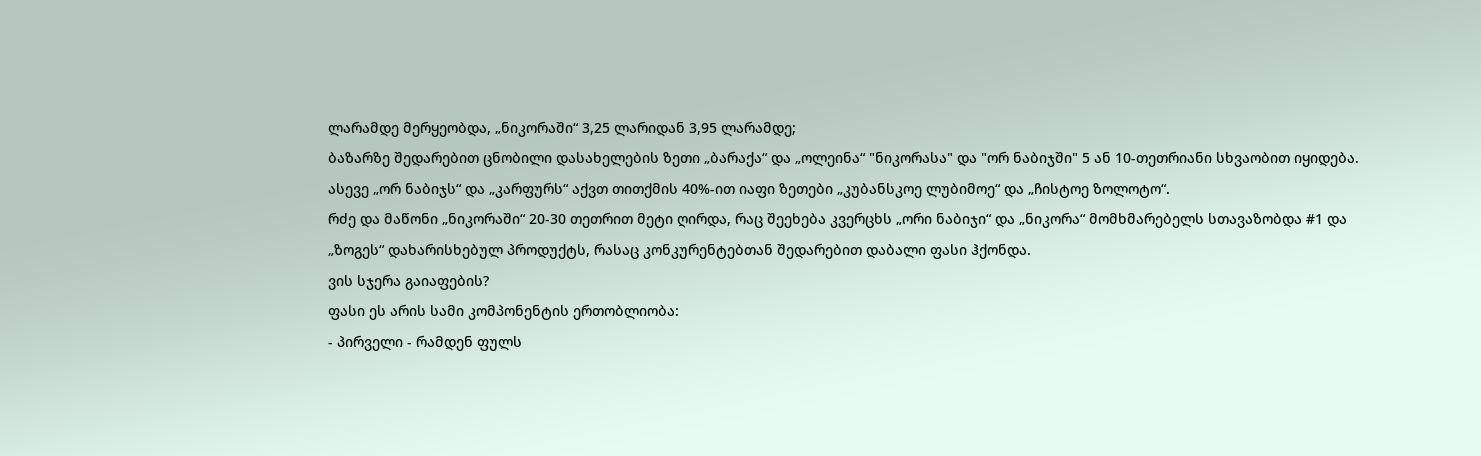ლარამდე მერყეობდა, „ნიკორაში“ 3,25 ლარიდან 3,95 ლარამდე;
ბაზარზე შედარებით ცნობილი დასახელების ზეთი „ბარაქა“ და „ოლეინა“ "ნიკორასა" და "ორ ნაბიჯში" 5 ან 10-თეთრიანი სხვაობით იყიდება. ასევე „ორ ნაბიჯს“ და „კარფურს“ აქვთ თითქმის 40%-ით იაფი ზეთები „კუბანსკოე ლუბიმოე“ და „ჩისტოე ზოლოტო“.
რძე და მაწონი „ნიკორაში“ 20-30 თეთრით მეტი ღირდა, რაც შეეხება კვერცხს „ორი ნაბიჯი“ და „ნიკორა“ მომხმარებელს სთავაზობდა #1 და „ზოგეს“ დახარისხებულ პროდუქტს, რასაც კონკურენტებთან შედარებით დაბალი ფასი ჰქონდა.
ვის სჯერა გაიაფების?
ფასი ეს არის სამი კომპონენტის ერთობლიობა:
- პირველი - რამდენ ფულს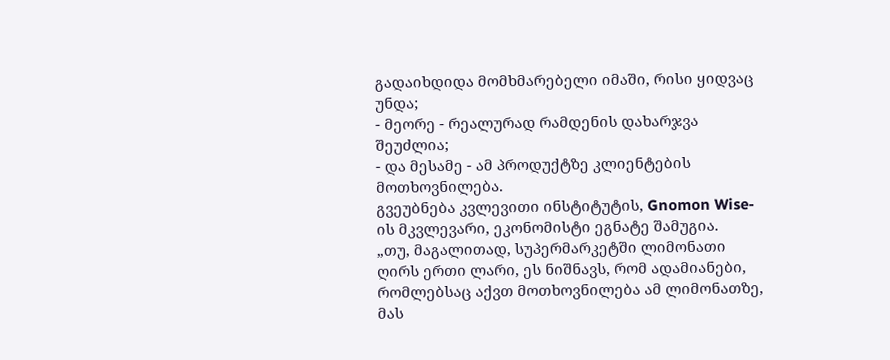გადაიხდიდა მომხმარებელი იმაში, რისი ყიდვაც უნდა;
- მეორე - რეალურად რამდენის დახარჯვა შეუძლია;
- და მესამე - ამ პროდუქტზე კლიენტების მოთხოვნილება.
გვეუბნება კვლევითი ინსტიტუტის, Gnomon Wise-ის მკვლევარი, ეკონომისტი ეგნატე შამუგია.
„თუ, მაგალითად, სუპერმარკეტში ლიმონათი ღირს ერთი ლარი, ეს ნიშნავს, რომ ადამიანები, რომლებსაც აქვთ მოთხოვნილება ამ ლიმონათზე, მას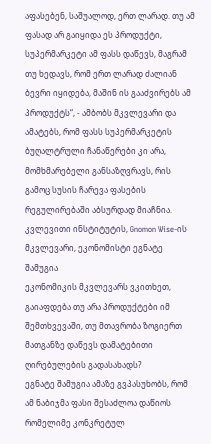აფასებენ, საშუალოდ, ერთ ლარად. თუ ამ ფასად არ გაიყიდა ეს პროდუქტი, სუპერმარკეტი ამ ფასს დაწევს, მაგრამ თუ ხედავს, რომ ერთ ლარად ძალიან ბევრი იყიდება, მაშინ ის გააძვირებს ამ პროდუქტს“, - ამბობს მკვლევარი და ამატებს, რომ ფასს სუპერმარკეტის ბუღალტრული ჩანაწერები კი არა, მომხმარებელი განსაზღვრავს, რის გამოც სუსის ჩარევა ფასების რეგულირებაში აბსურდად მიაჩნია.
კვლევითი ინსტიტუტის, Gnomon Wise-ის მკვლევარი, ეკონომისტი ეგნატე შამუგია
ეკონომიკის მკვლევარს ვკითხეთ, გაიაფდება თუ არა პროდუქტები იმ შემთხვევაში, თუ მთავრობა ზოგიერთ მათგანზე დაწევს დამატებითი ღირებულების გადასახადს?
ეგნატე შამუგია ამაზე გვპასუხობს, რომ ამ ნაბიჯმა ფასი შესაძლოა დაწიოს რომელიმე კონკრეტულ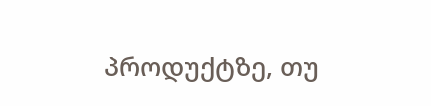პროდუქტზე, თუ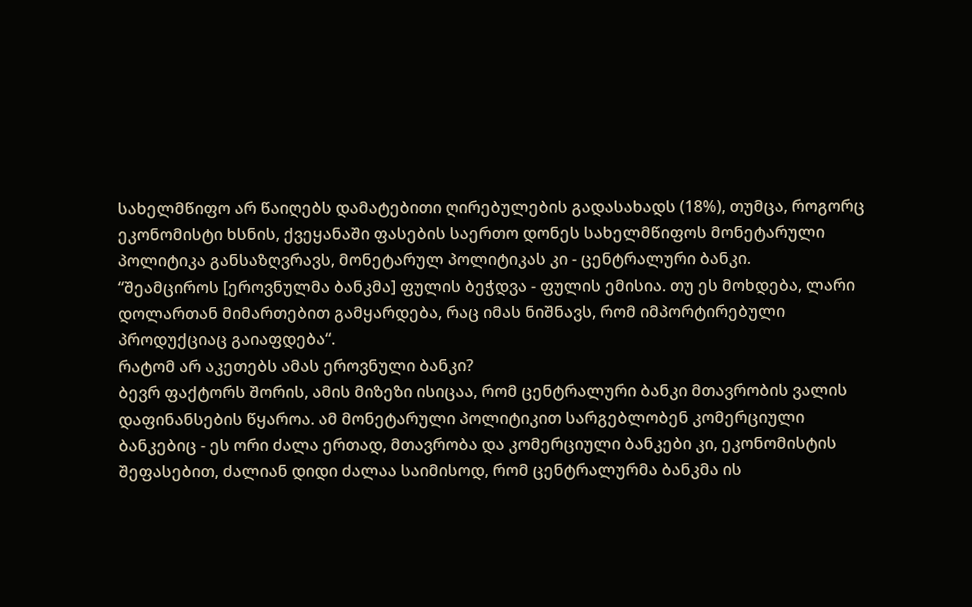სახელმწიფო არ წაიღებს დამატებითი ღირებულების გადასახადს (18%), თუმცა, როგორც ეკონომისტი ხსნის, ქვეყანაში ფასების საერთო დონეს სახელმწიფოს მონეტარული პოლიტიკა განსაზღვრავს, მონეტარულ პოლიტიკას კი - ცენტრალური ბანკი.
“შეამციროს [ეროვნულმა ბანკმა] ფულის ბეჭდვა - ფულის ემისია. თუ ეს მოხდება, ლარი დოლართან მიმართებით გამყარდება, რაც იმას ნიშნავს, რომ იმპორტირებული პროდუქციაც გაიაფდება“.
რატომ არ აკეთებს ამას ეროვნული ბანკი?
ბევრ ფაქტორს შორის, ამის მიზეზი ისიცაა, რომ ცენტრალური ბანკი მთავრობის ვალის დაფინანსების წყაროა. ამ მონეტარული პოლიტიკით სარგებლობენ კომერციული ბანკებიც - ეს ორი ძალა ერთად, მთავრობა და კომერციული ბანკები კი, ეკონომისტის შეფასებით, ძალიან დიდი ძალაა საიმისოდ, რომ ცენტრალურმა ბანკმა ის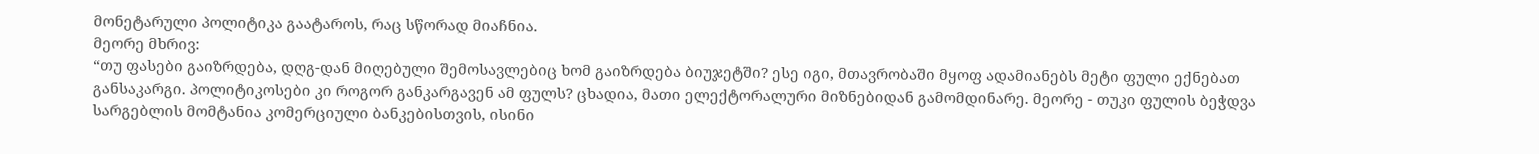მონეტარული პოლიტიკა გაატაროს, რაც სწორად მიაჩნია.
მეორე მხრივ:
“თუ ფასები გაიზრდება, დღგ-დან მიღებული შემოსავლებიც ხომ გაიზრდება ბიუჯეტში? ესე იგი, მთავრობაში მყოფ ადამიანებს მეტი ფული ექნებათ განსაკარგი. პოლიტიკოსები კი როგორ განკარგავენ ამ ფულს? ცხადია, მათი ელექტორალური მიზნებიდან გამომდინარე. მეორე - თუკი ფულის ბეჭდვა სარგებლის მომტანია კომერციული ბანკებისთვის, ისინი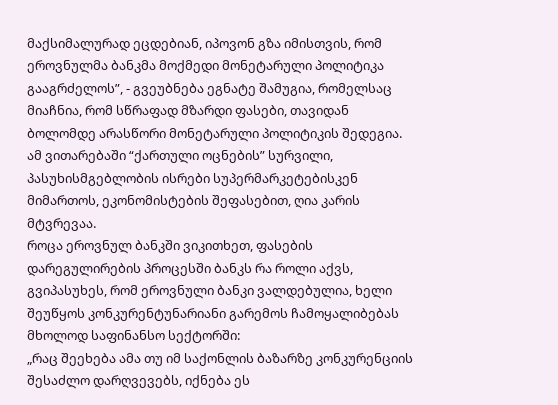მაქსიმალურად ეცდებიან, იპოვონ გზა იმისთვის, რომ ეროვნულმა ბანკმა მოქმედი მონეტარული პოლიტიკა გააგრძელოს”, - გვეუბნება ეგნატე შამუგია, რომელსაც მიაჩნია, რომ სწრაფად მზარდი ფასები, თავიდან ბოლომდე არასწორი მონეტარული პოლიტიკის შედეგია.
ამ ვითარებაში “ქართული ოცნების” სურვილი, პასუხისმგებლობის ისრები სუპერმარკეტებისკენ მიმართოს, ეკონომისტების შეფასებით, ღია კარის მტვრევაა.
როცა ეროვნულ ბანკში ვიკითხეთ, ფასების დარეგულირების პროცესში ბანკს რა როლი აქვს, გვიპასუხეს, რომ ეროვნული ბანკი ვალდებულია, ხელი შეუწყოს კონკურენტუნარიანი გარემოს ჩამოყალიბებას მხოლოდ საფინანსო სექტორში:
„რაც შეეხება ამა თუ იმ საქონლის ბაზარზე კონკურენციის შესაძლო დარღვევებს, იქნება ეს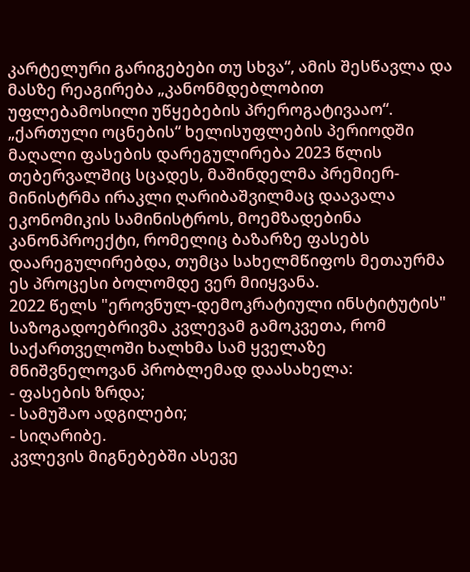კარტელური გარიგებები თუ სხვა“, ამის შესწავლა და მასზე რეაგირება „კანონმდებლობით უფლებამოსილი უწყებების პრეროგატივააო“.
„ქართული ოცნების“ ხელისუფლების პერიოდში მაღალი ფასების დარეგულირება 2023 წლის თებერვალშიც სცადეს, მაშინდელმა პრემიერ-მინისტრმა ირაკლი ღარიბაშვილმაც დაავალა ეკონომიკის სამინისტროს, მოემზადებინა კანონპროექტი, რომელიც ბაზარზე ფასებს დაარეგულირებდა, თუმცა სახელმწიფოს მეთაურმა ეს პროცესი ბოლომდე ვერ მიიყვანა.
2022 წელს "ეროვნულ-დემოკრატიული ინსტიტუტის" საზოგადოებრივმა კვლევამ გამოკვეთა, რომ საქართველოში ხალხმა სამ ყველაზე მნიშვნელოვან პრობლემად დაასახელა:
- ფასების ზრდა;
- სამუშაო ადგილები;
- სიღარიბე.
კვლევის მიგნებებში ასევე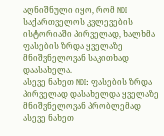აღნიშნული იყო, რომ NDI საქართველოს კვლევების ისტორიაში პირველად, ხალხმა ფასების ზრდა ყველაზე მნიშვნელოვან საკითხად დაასახელა.
ასევე ნახეთ NDI: ფასების ზრდა პირველად დასახელდა ყველაზე მნიშვნელოვან პრობლემად ასევე ნახეთ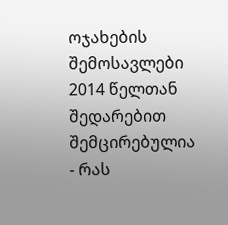ოჯახების შემოსავლები 2014 წელთან შედარებით შემცირებულია - რას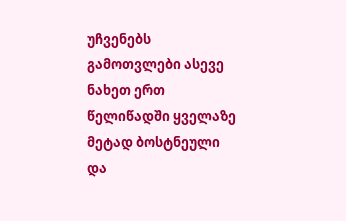უჩვენებს გამოთვლები ასევე ნახეთ ერთ წელიწადში ყველაზე მეტად ბოსტნეული და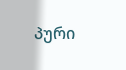პური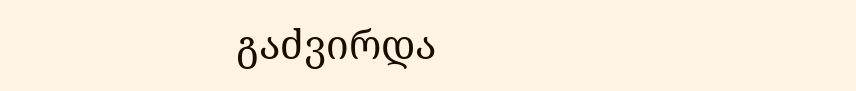გაძვირდა